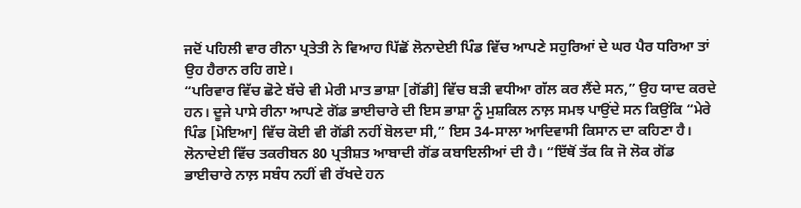ਜਦੋਂ ਪਹਿਲੀ ਵਾਰ ਰੀਨਾ ਪ੍ਰਤੇਤੀ ਨੇ ਵਿਆਹ ਪਿੱਛੋਂ ਲੋਨਾਦੇਈ ਪਿੰਡ ਵਿੱਚ ਆਪਣੇ ਸਹੁਰਿਆਂ ਦੇ ਘਰ ਪੈਰ ਧਰਿਆ ਤਾਂ ਉਹ ਹੈਰਾਨ ਰਹਿ ਗਏ।
“ਪਰਿਵਾਰ ਵਿੱਚ ਛੋਟੇ ਬੱਚੇ ਵੀ ਮੇਰੀ ਮਾਤ ਭਾਸ਼ਾ [ਗੋਂਡੀ] ਵਿੱਚ ਬੜੀ ਵਧੀਆ ਗੱਲ ਕਰ ਲੈਂਦੇ ਸਨ,” ਉਹ ਯਾਦ ਕਰਦੇ ਹਨ। ਦੂਜੇ ਪਾਸੇ ਰੀਨਾ ਆਪਣੇ ਗੋਂਡ ਭਾਈਚਾਰੇ ਦੀ ਇਸ ਭਾਸ਼ਾ ਨੂੰ ਮੁਸ਼ਕਿਲ ਨਾਲ਼ ਸਮਝ ਪਾਉਂਦੇ ਸਨ ਕਿਉਂਕਿ “ਮੇਰੇ ਪਿੰਡ [ਮੋਇਆ] ਵਿੱਚ ਕੋਈ ਵੀ ਗੋਂਡੀ ਨਹੀਂ ਬੋਲਦਾ ਸੀ,” ਇਸ 34-ਸਾਲਾ ਆਦਿਵਾਸੀ ਕਿਸਾਨ ਦਾ ਕਹਿਣਾ ਹੈ।
ਲੋਨਾਦੇਈ ਵਿੱਚ ਤਕਰੀਬਨ 80 ਪ੍ਰਤੀਸ਼ਤ ਆਬਾਦੀ ਗੋਂਡ ਕਬਾਇਲੀਆਂ ਦੀ ਹੈ। “ਇੱਥੋਂ ਤੱਕ ਕਿ ਜੋ ਲੋਕ ਗੋਂਡ ਭਾਈਚਾਰੇ ਨਾਲ਼ ਸਬੰਧ ਨਹੀਂ ਵੀ ਰੱਖਦੇ ਹਨ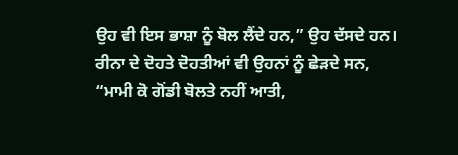ਉਹ ਵੀ ਇਸ ਭਾਸ਼ਾ ਨੂੰ ਬੋਲ ਲੈਂਦੇ ਹਨ,” ਉਹ ਦੱਸਦੇ ਹਨ।
ਰੀਨਾ ਦੇ ਦੋਹਤੇ ਦੋਹਤੀਆਂ ਵੀ ਉਹਨਾਂ ਨੂੰ ਛੇੜਦੇ ਸਨ, “ਮਾਮੀ ਕੋ ਗੋਂਡੀ ਬੋਲਤੇ ਨਹੀਂ ਆਤੀ,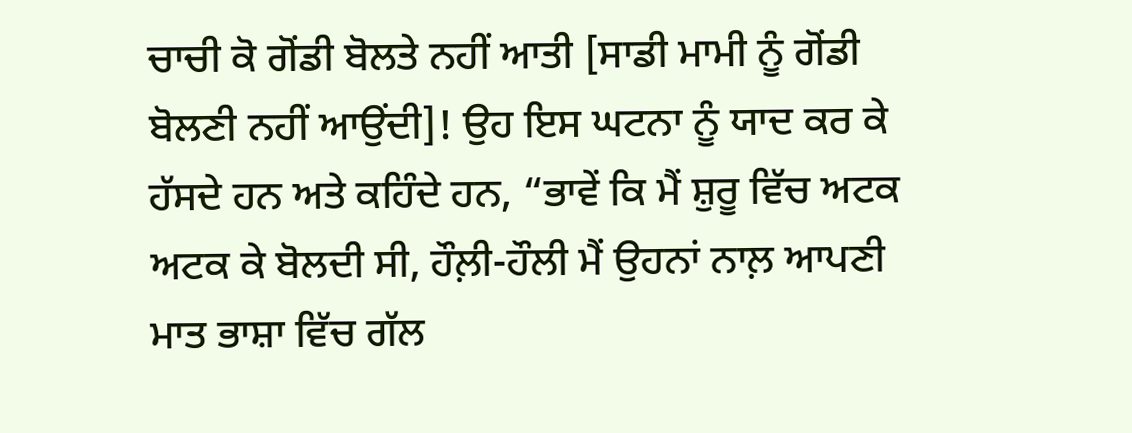ਚਾਚੀ ਕੋ ਗੋਂਡੀ ਬੋਲਤੇ ਨਹੀਂ ਆਤੀ [ਸਾਡੀ ਮਾਮੀ ਨੂੰ ਗੋਂਡੀ ਬੋਲਣੀ ਨਹੀਂ ਆਉਂਦੀ]! ਉਹ ਇਸ ਘਟਨਾ ਨੂੰ ਯਾਦ ਕਰ ਕੇ ਹੱਸਦੇ ਹਨ ਅਤੇ ਕਹਿੰਦੇ ਹਨ, “ਭਾਵੇਂ ਕਿ ਮੈਂ ਸ਼ੁਰੂ ਵਿੱਚ ਅਟਕ ਅਟਕ ਕੇ ਬੋਲਦੀ ਸੀ, ਹੌਲ਼ੀ-ਹੌਲੀ ਮੈਂ ਉਹਨਾਂ ਨਾਲ਼ ਆਪਣੀ ਮਾਤ ਭਾਸ਼ਾ ਵਿੱਚ ਗੱਲ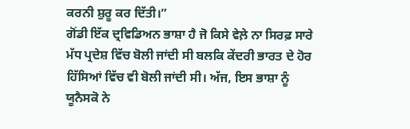ਕਰਨੀ ਸ਼ੁਰੂ ਕਰ ਦਿੱਤੀ।”
ਗੋਂਡੀ ਇੱਕ ਦ੍ਰਵਿਡਿਅਨ ਭਾਸ਼ਾ ਹੈ ਜੋ ਕਿਸੇ ਵੇਲ਼ੇ ਨਾ ਸਿਰਫ਼ ਸਾਰੇ ਮੱਧ ਪ੍ਰਦੇਸ਼ ਵਿੱਚ ਬੋਲੀ ਜਾਂਦੀ ਸੀ ਬਲਕਿ ਕੇਂਦਰੀ ਭਾਰਤ ਦੇ ਹੋਰ ਹਿੱਸਿਆਂ ਵਿੱਚ ਵੀ ਬੋਲੀ ਜਾਂਦੀ ਸੀ। ਅੱਜ, ਇਸ ਭਾਸ਼ਾ ਨੂੰ ਯੂਨੈਸਕੋ ਨੇ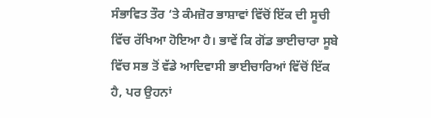ਸੰਭਾਵਿਤ ਤੌਰ ‘ਤੇ ਕੰਮਜ਼ੋਰ ਭਾਸ਼ਾਵਾਂ ਵਿੱਚੋਂ ਇੱਕ ਦੀ ਸੂਚੀ ਵਿੱਚ ਰੱਖਿਆ ਹੋਇਆ ਹੈ। ਭਾਵੇਂ ਕਿ ਗੋਂਡ ਭਾਈਚਾਰਾ ਸੂਬੇ ਵਿੱਚ ਸਭ ਤੋਂ ਵੱਡੇ ਆਦਿਵਾਸੀ ਭਾਈਚਾਰਿਆਂ ਵਿੱਚੋਂ ਇੱਕ ਹੈ, ਪਰ ਉਹਨਾਂ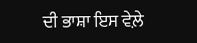ਦੀ ਭਾਸ਼ਾ ਇਸ ਵੇਲ਼ੇ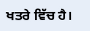ਖਤਰੇ ਵਿੱਚ ਹੈ।